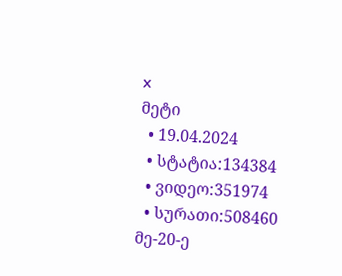x
მეტი
  • 19.04.2024
  • სტატია:134384
  • ვიდეო:351974
  • სურათი:508460
მე-20-ე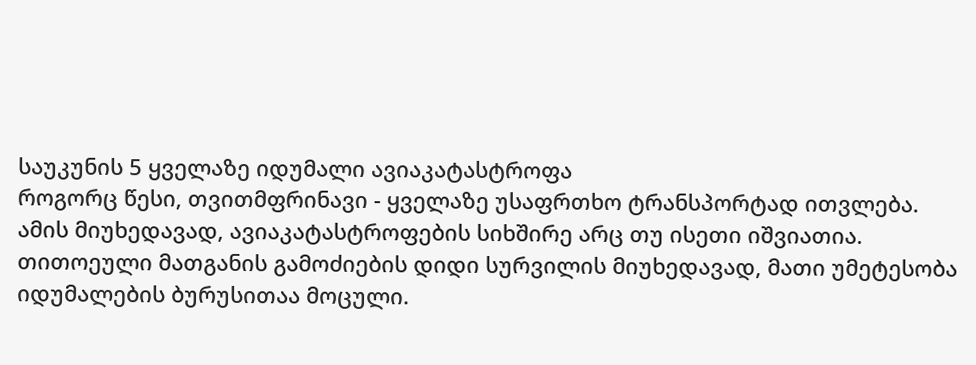საუკუნის 5 ყველაზე იდუმალი ავიაკატასტროფა
როგორც წესი, თვითმფრინავი - ყველაზე უსაფრთხო ტრანსპორტად ითვლება. ამის მიუხედავად, ავიაკატასტროფების სიხშირე არც თუ ისეთი იშვიათია. თითოეული მათგანის გამოძიების დიდი სურვილის მიუხედავად, მათი უმეტესობა იდუმალების ბურუსითაა მოცული.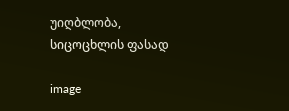უიღბლობა, სიცოცხლის ფასად

image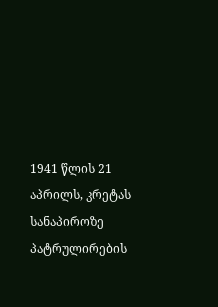1941 წლის 21 აპრილს, კრეტას სანაპიროზე პატრულირების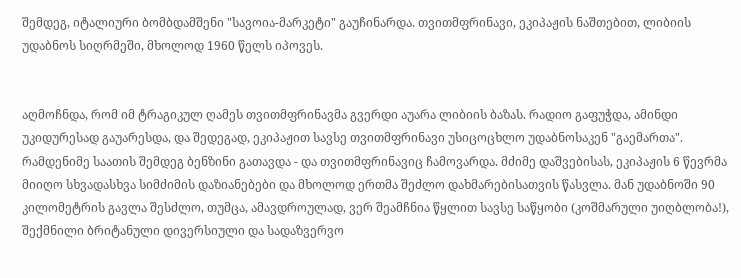შემდეგ, იტალიური ბომბდამშენი "სავოია-მარკეტი" გაუჩინარდა. თვითმფრინავი, ეკიპაჟის ნაშთებით, ლიბიის უდაბნოს სიღრმეში, მხოლოდ 1960 წელს იპოვეს.


აღმოჩნდა, რომ იმ ტრაგიკულ ღამეს თვითმფრინავმა გვერდი აუარა ლიბიის ბაზას. რადიო გაფუჭდა, ამინდი უკიდურესად გაუარესდა, და შედეგად, ეკიპაჟით სავსე თვითმფრინავი უსიცოცხლო უდაბნოსაკენ "გაემართა". რამდენიმე საათის შემდეგ ბენზინი გათავდა - და თვითმფრინავიც ჩამოვარდა. მძიმე დაშვებისას, ეკიპაჟის 6 წევრმა მიიღო სხვადასხვა სიმძიმის დაზიანებები და მხოლოდ ერთმა შეძლო დახმარებისათვის წასვლა. მან უდაბნოში 90 კილომეტრის გავლა შესძლო, თუმცა, ამავდროულად, ვერ შეამჩნია წყლით სავსე საწყობი (კოშმარული უიღბლობა!), შექმნილი ბრიტანული დივერსიული და სადაზვერვო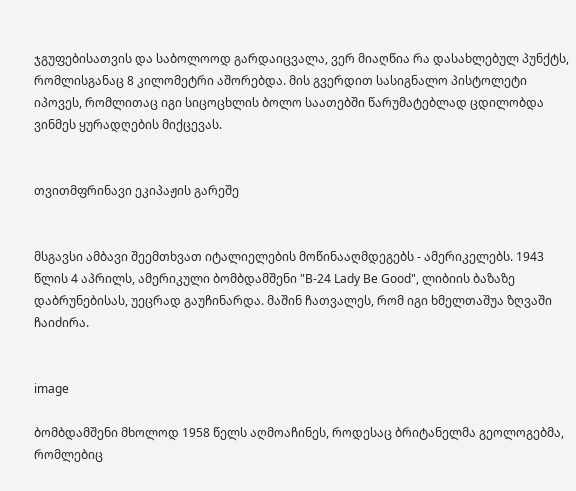ჯგუფებისათვის და საბოლოოდ გარდაიცვალა, ვერ მიაღწია რა დასახლებულ პუნქტს, რომლისგანაც 8 კილომეტრი აშორებდა. მის გვერდით სასიგნალო პისტოლეტი იპოვეს, რომლითაც იგი სიცოცხლის ბოლო საათებში წარუმატებლად ცდილობდა ვინმეს ყურადღების მიქცევას.


თვითმფრინავი ეკიპაჟის გარეშე


მსგავსი ამბავი შეემთხვათ იტალიელების მოწინააღმდეგებს - ამერიკელებს. 1943 წლის 4 აპრილს, ამერიკული ბომბდამშენი "B-24 Lady Be Good", ლიბიის ბაზაზე დაბრუნებისას, უეცრად გაუჩინარდა. მაშინ ჩათვალეს, რომ იგი ხმელთაშუა ზღვაში ჩაიძირა.


image

ბომბდამშენი მხოლოდ 1958 წელს აღმოაჩინეს, როდესაც ბრიტანელმა გეოლოგებმა, რომლებიც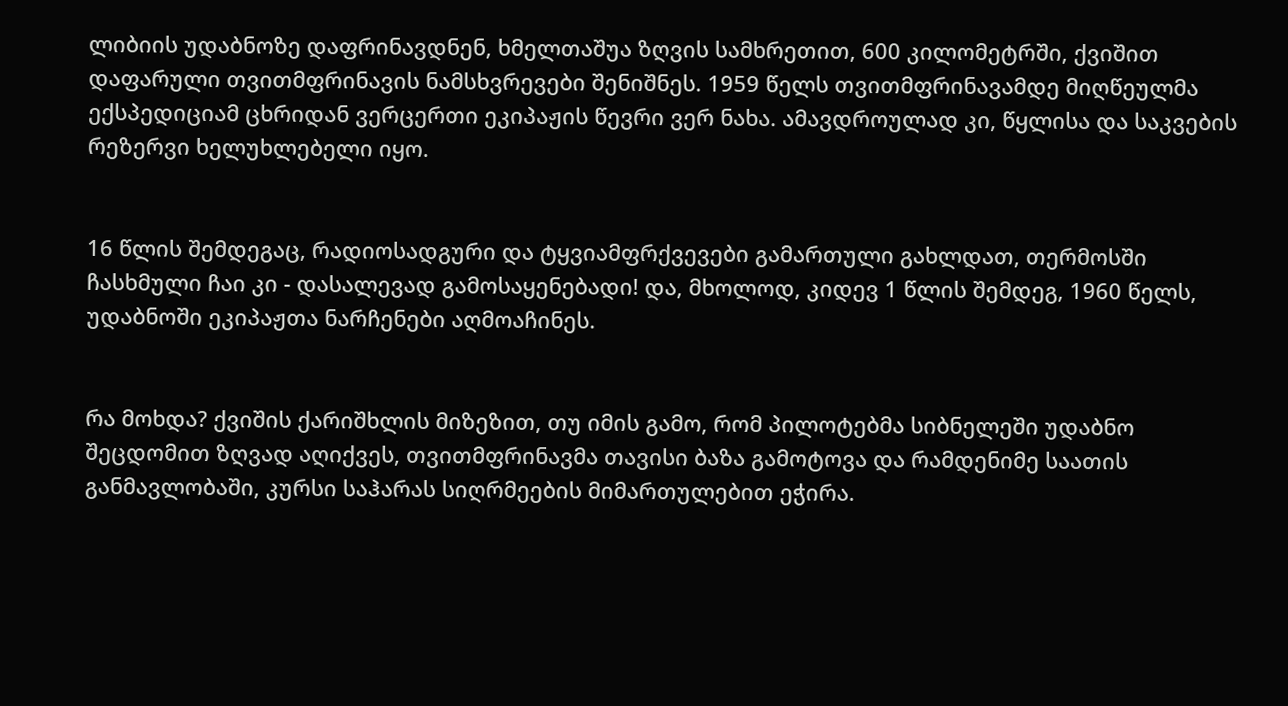ლიბიის უდაბნოზე დაფრინავდნენ, ხმელთაშუა ზღვის სამხრეთით, 600 კილომეტრში, ქვიშით დაფარული თვითმფრინავის ნამსხვრევები შენიშნეს. 1959 წელს თვითმფრინავამდე მიღწეულმა ექსპედიციამ ცხრიდან ვერცერთი ეკიპაჟის წევრი ვერ ნახა. ამავდროულად კი, წყლისა და საკვების რეზერვი ხელუხლებელი იყო.


16 წლის შემდეგაც, რადიოსადგური და ტყვიამფრქვევები გამართული გახლდათ, თერმოსში ჩასხმული ჩაი კი - დასალევად გამოსაყენებადი! და, მხოლოდ, კიდევ 1 წლის შემდეგ, 1960 წელს, უდაბნოში ეკიპაჟთა ნარჩენები აღმოაჩინეს.


რა მოხდა? ქვიშის ქარიშხლის მიზეზით, თუ იმის გამო, რომ პილოტებმა სიბნელეში უდაბნო შეცდომით ზღვად აღიქვეს, თვითმფრინავმა თავისი ბაზა გამოტოვა და რამდენიმე საათის განმავლობაში, კურსი საჰარას სიღრმეების მიმართულებით ეჭირა.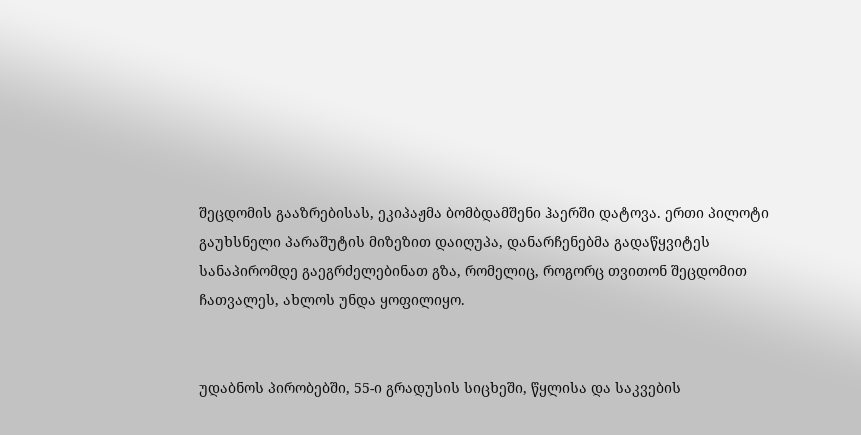შეცდომის გააზრებისას, ეკიპაჟმა ბომბდამშენი ჰაერში დატოვა. ერთი პილოტი გაუხსნელი პარაშუტის მიზეზით დაიღუპა, დანარჩენებმა გადაწყვიტეს სანაპირომდე გაეგრძელებინათ გზა, რომელიც, როგორც თვითონ შეცდომით ჩათვალეს, ახლოს უნდა ყოფილიყო.


უდაბნოს პირობებში, 55-ი გრადუსის სიცხეში, წყლისა და საკვების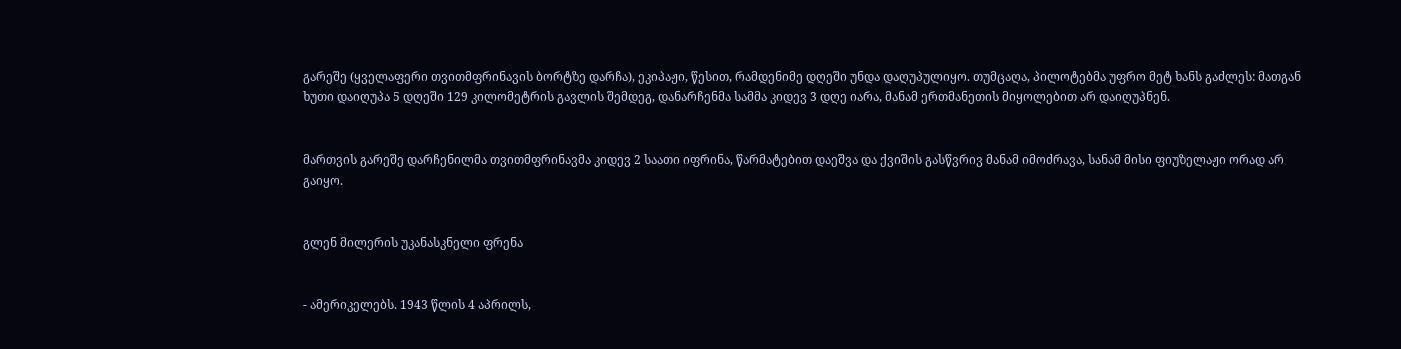გარეშე (ყველაფერი თვითმფრინავის ბორტზე დარჩა), ეკიპაჟი, წესით, რამდენიმე დღეში უნდა დაღუპულიყო. თუმცაღა, პილოტებმა უფრო მეტ ხანს გაძლეს: მათგან ხუთი დაიღუპა 5 დღეში 129 კილომეტრის გავლის შემდეგ, დანარჩენმა სამმა კიდევ 3 დღე იარა, მანამ ერთმანეთის მიყოლებით არ დაიღუპნენ.


მართვის გარეშე დარჩენილმა თვითმფრინავმა კიდევ 2 საათი იფრინა, წარმატებით დაეშვა და ქვიშის გასწვრივ მანამ იმოძრავა, სანამ მისი ფიუზელაჟი ორად არ გაიყო.


გლენ მილერის უკანასკნელი ფრენა


- ამერიკელებს. 1943 წლის 4 აპრილს,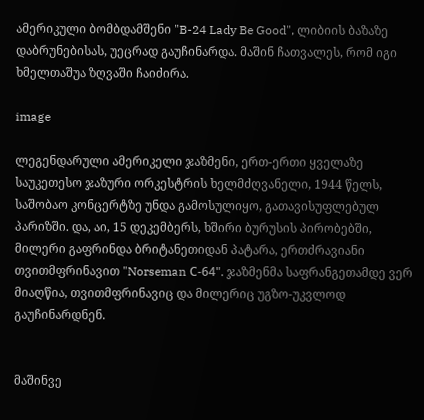ამერიკული ბომბდამშენი "B-24 Lady Be Good", ლიბიის ბაზაზე დაბრუნებისას, უეცრად გაუჩინარდა. მაშინ ჩათვალეს, რომ იგი ხმელთაშუა ზღვაში ჩაიძირა.

image

ლეგენდარული ამერიკელი ჯაზმენი, ერთ-ერთი ყველაზე საუკეთესო ჯაზური ორკესტრის ხელმძღვანელი, 1944 წელს, საშობაო კონცერტზე უნდა გამოსულიყო, გათავისუფლებულ პარიზში. და, აი, 15 დეკემბერს, ხშირი ბურუსის პირობებში, მილერი გაფრინდა ბრიტანეთიდან პატარა, ერთძრავიანი თვითმფრინავით "Norseman С-64". ჯაზმენმა საფრანგეთამდე ვერ მიაღწია, თვითმფრინავიც და მილერიც უგზო-უკვლოდ გაუჩინარდნენ.


მაშინვე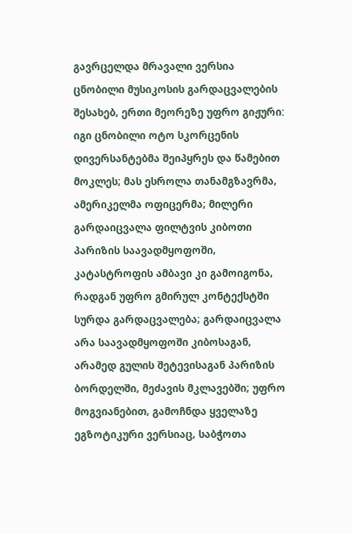გავრცელდა მრავალი ვერსია ცნობილი მუსიკოსის გარდაცვალების შესახებ, ერთი მეორეზე უფრო გიჟური: იგი ცნობილი ოტო სკორცენის დივერსანტებმა შეიპყრეს და წამებით მოკლეს; მას ესროლა თანამგზავრმა, ამერიკელმა ოფიცერმა; მილერი გარდაიცვალა ფილტვის კიბოთი პარიზის საავადმყოფოში, კატასტროფის ამბავი კი გამოიგონა, რადგან უფრო გმირულ კონტექსტში სურდა გარდაცვალება; გარდაიცვალა არა საავადმყოფოში კიბოსაგან, არამედ გულის შეტევისაგან პარიზის ბორდელში, მეძავის მკლავებში; უფრო მოგვიანებით, გამოჩნდა ყველაზე ეგზოტიკური ვერსიაც, საბჭოთა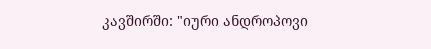კავშირში: "იური ანდროპოვი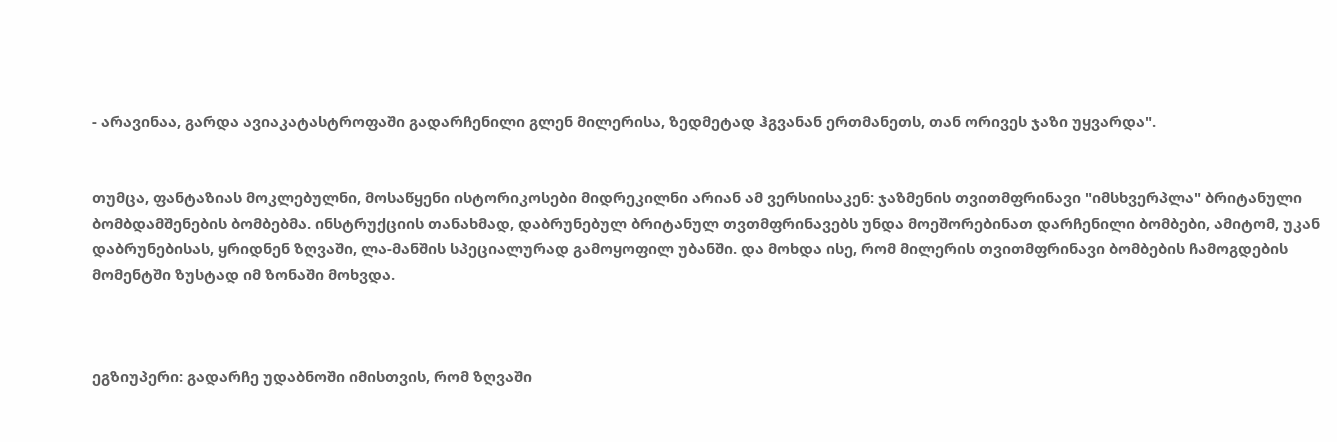- არავინაა, გარდა ავიაკატასტროფაში გადარჩენილი გლენ მილერისა, ზედმეტად ჰგვანან ერთმანეთს, თან ორივეს ჯაზი უყვარდა".


თუმცა, ფანტაზიას მოკლებულნი, მოსაწყენი ისტორიკოსები მიდრეკილნი არიან ამ ვერსიისაკენ: ჯაზმენის თვითმფრინავი "იმსხვერპლა" ბრიტანული ბომბდამშენების ბომბებმა. ინსტრუქციის თანახმად, დაბრუნებულ ბრიტანულ თვთმფრინავებს უნდა მოეშორებინათ დარჩენილი ბომბები, ამიტომ, უკან დაბრუნებისას, ყრიდნენ ზღვაში, ლა-მანშის სპეციალურად გამოყოფილ უბანში. და მოხდა ისე, რომ მილერის თვითმფრინავი ბომბების ჩამოგდების მომენტში ზუსტად იმ ზონაში მოხვდა.



ეგზიუპერი: გადარჩე უდაბნოში იმისთვის, რომ ზღვაში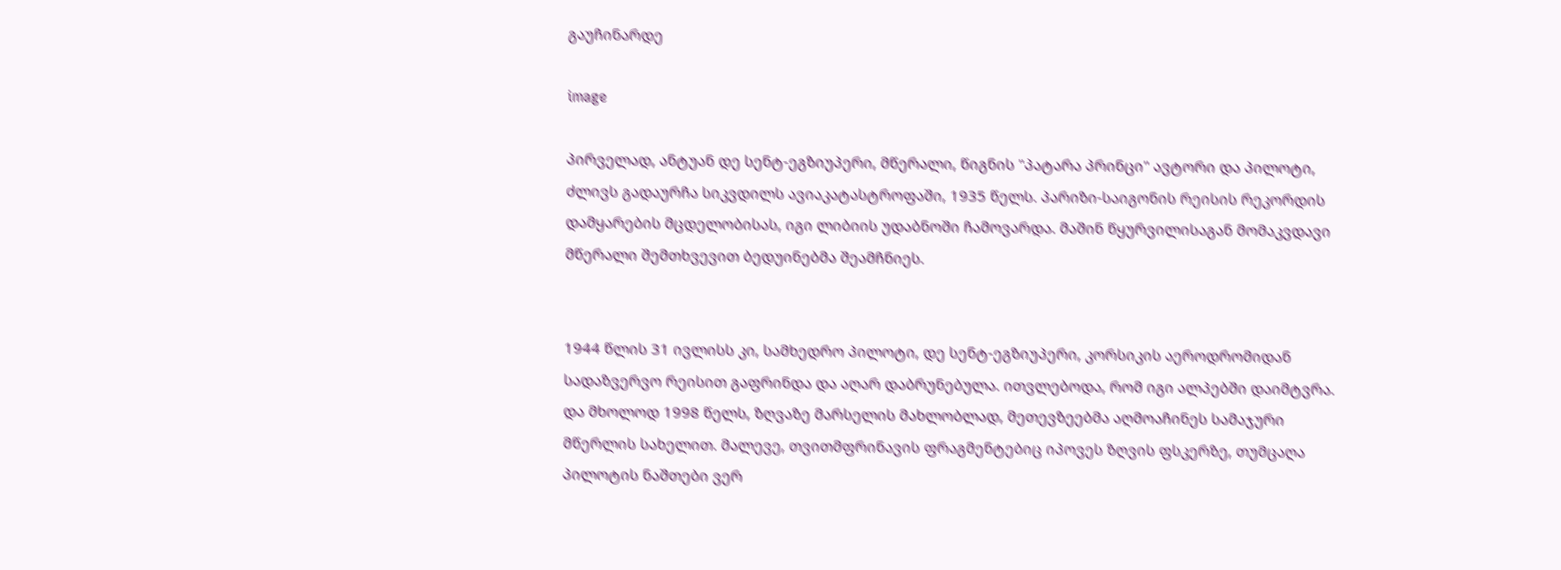გაუჩინარდე

image

პირველად, ანტუან დე სენტ-ეგზიუპერი, მწერალი, წიგნის "პატარა პრინცი" ავტორი და პილოტი, ძლივს გადაურჩა სიკვდილს ავიაკატასტროფაში, 1935 წელს. პარიზი-საიგონის რეისის რეკორდის დამყარების მცდელობისას, იგი ლიბიის უდაბნოში ჩამოვარდა. მაშინ წყურვილისაგან მომაკვდავი მწერალი შემთხვევით ბედუინებმა შეამჩნიეს.


1944 წლის 31 ივლისს კი, სამხედრო პილოტი, დე სენტ-ეგზიუპერი, კორსიკის აეროდრომიდან სადაზვერვო რეისით გაფრინდა და აღარ დაბრუნებულა. ითვლებოდა, რომ იგი ალპებში დაიმტვრა. და მხოლოდ 1998 წელს, ზღვაზე მარსელის მახლობლად, მეთევზეებმა აღმოაჩინეს სამაჯური მწერლის სახელით. მალევე, თვითმფრინავის ფრაგმენტებიც იპოვეს ზღვის ფსკერზე, თუმცაღა პილოტის ნაშთები ვერ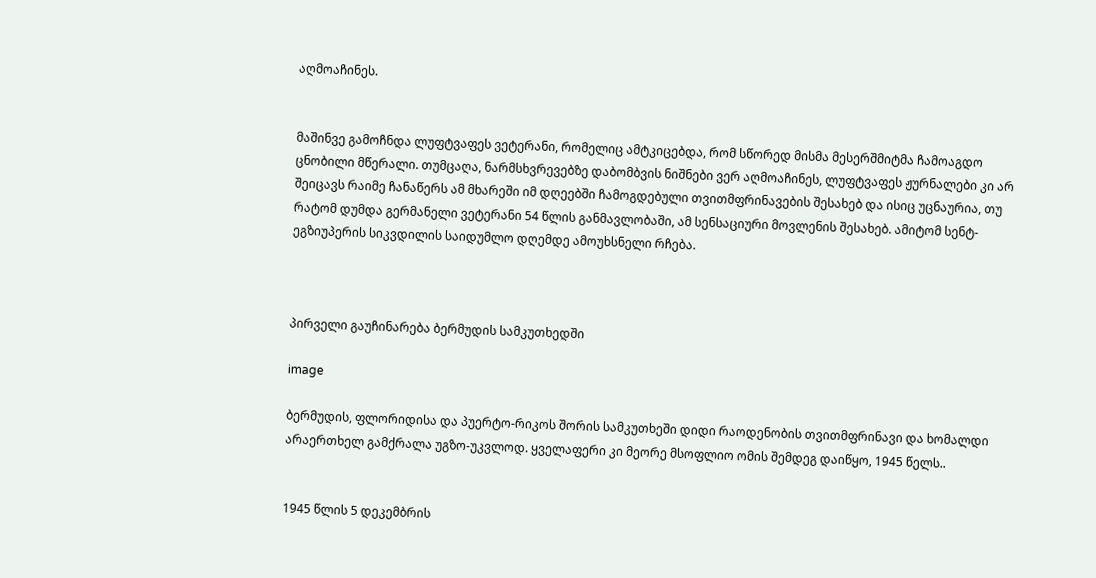აღმოაჩინეს.


მაშინვე გამოჩნდა ლუფტვაფეს ვეტერანი, რომელიც ამტკიცებდა, რომ სწორედ მისმა მესერშმიტმა ჩამოაგდო ცნობილი მწერალი. თუმცაღა, ნარმსხვრევებზე დაბომბვის ნიშნები ვერ აღმოაჩინეს, ლუფტვაფეს ჟურნალები კი არ შეიცავს რაიმე ჩანაწერს ამ მხარეში იმ დღეებში ჩამოგდებული თვითმფრინავების შესახებ და ისიც უცნაურია, თუ რატომ დუმდა გერმანელი ვეტერანი 54 წლის განმავლობაში, ამ სენსაციური მოვლენის შესახებ. ამიტომ სენტ-ეგზიუპერის სიკვდილის საიდუმლო დღემდე ამოუხსნელი რჩება.



პირველი გაუჩინარება ბერმუდის სამკუთხედში

image

ბერმუდის, ფლორიდისა და პუერტო-რიკოს შორის სამკუთხეში დიდი რაოდენობის თვითმფრინავი და ხომალდი არაერთხელ გამქრალა უგზო-უკვლოდ. ყველაფერი კი მეორე მსოფლიო ომის შემდეგ დაიწყო, 1945 წელს..


1945 წლის 5 დეკემბრის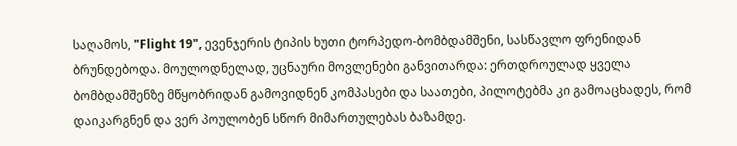საღამოს, "Flight 19", ევენჯერის ტიპის ხუთი ტორპედო-ბომბდამშენი, სასწავლო ფრენიდან ბრუნდებოდა. მოულოდნელად, უცნაური მოვლენები განვითარდა: ერთდროულად ყველა ბომბდამშენზე მწყობრიდან გამოვიდნენ კომპასები და საათები, პილოტებმა კი გამოაცხადეს, რომ დაიკარგნენ და ვერ პოულობენ სწორ მიმართულებას ბაზამდე.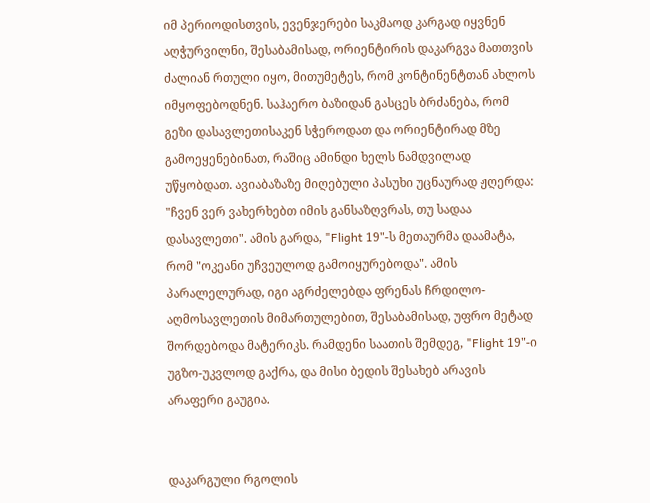იმ პერიოდისთვის, ევენჯერები საკმაოდ კარგად იყვნენ აღჭურვილნი, შესაბამისად, ორიენტირის დაკარგვა მათთვის ძალიან რთული იყო, მითუმეტეს, რომ კონტინენტთან ახლოს იმყოფებოდნენ. საჰაერო ბაზიდან გასცეს ბრძანება, რომ გეზი დასავლეთისაკენ სჭეროდათ და ორიენტირად მზე გამოეყენებინათ, რაშიც ამინდი ხელს ნამდვილად უწყობდათ. ავიაბაზაზე მიღებული პასუხი უცნაურად ჟღერდა: "ჩვენ ვერ ვახერხებთ იმის განსაზღვრას, თუ სადაა დასავლეთი". ამის გარდა, "Flight 19"-ს მეთაურმა დაამატა, რომ "ოკეანი უჩვეულოდ გამოიყურებოდა". ამის პარალელურად, იგი აგრძელებდა ფრენას ჩრდილო-აღმოსავლეთის მიმართულებით, შესაბამისად, უფრო მეტად შორდებოდა მატერიკს. რამდენი საათის შემდეგ, "Flight 19"-ი უგზო-უკვლოდ გაქრა, და მისი ბედის შესახებ არავის არაფერი გაუგია.


დაკარგული რგოლის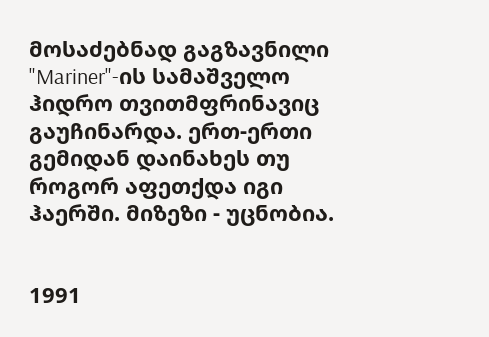მოსაძებნად გაგზავნილი "Mariner"-ის სამაშველო ჰიდრო თვითმფრინავიც გაუჩინარდა. ერთ-ერთი გემიდან დაინახეს თუ როგორ აფეთქდა იგი ჰაერში. მიზეზი - უცნობია.


1991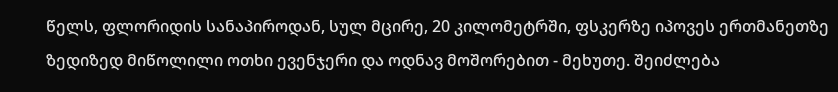წელს, ფლორიდის სანაპიროდან, სულ მცირე, 20 კილომეტრში, ფსკერზე იპოვეს ერთმანეთზე ზედიზედ მიწოლილი ოთხი ევენჯერი და ოდნავ მოშორებით - მეხუთე. შეიძლება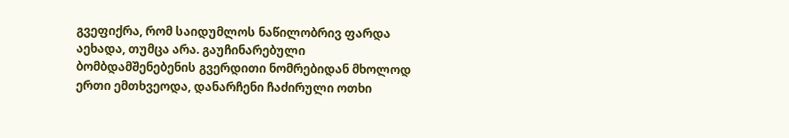გვეფიქრა, რომ საიდუმლოს ნაწილობრივ ფარდა აეხადა, თუმცა არა. გაუჩინარებული ბომბდამშენებენის გვერდითი ნომრებიდან მხოლოდ ერთი ემთხვეოდა, დანარჩენი ჩაძირული ოთხი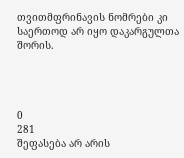თვითმფრინავის ნომრები კი საერთოდ არ იყო დაკარგულთა შორის.




0
281
შეფასება არ არის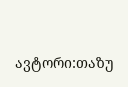ავტორი:თაზუ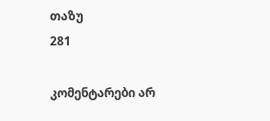თაზუ
281

კომენტარები არ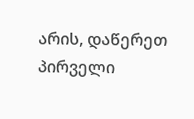არის, დაწერეთ პირველი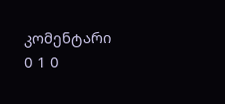კომენტარი
0 1 0